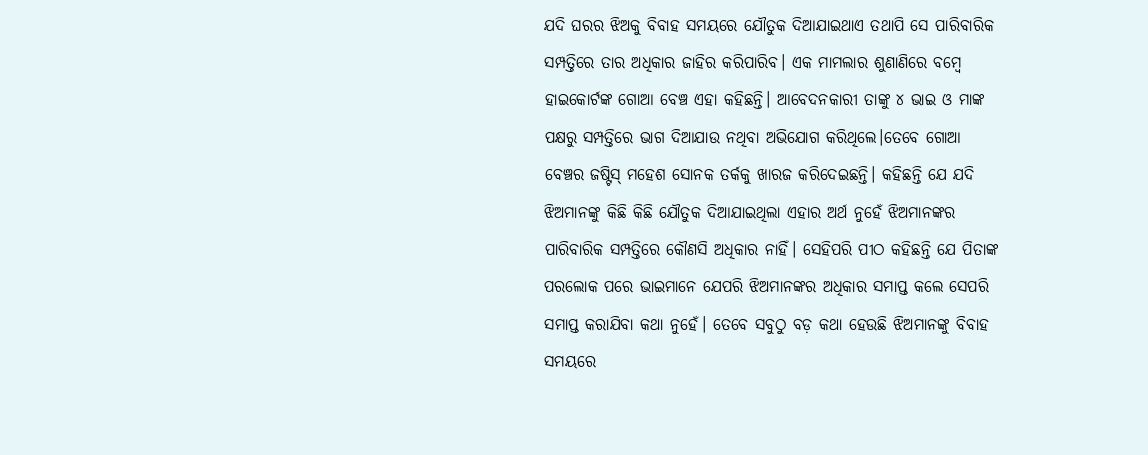ଯଦି ଘରର ଝିଅକୁ ବିବାହ ସମୟରେ ଯୌତୁକ ଦିଆଯାଇଥାଏ ତଥାପି ସେ ପାରିବାରିକ ସମ୍ପତ୍ତିରେ ତାର ଅଧିକାର ଜାହିର କରିପାରିବ। ଏକ ମାମଲାର ଶୁଣାଣିରେ ବମ୍ବେ ହାଇକୋର୍ଟଙ୍କ ଗୋଆ ବେଞ୍ଚ ଏହା କହିଛନ୍ତି। ଆବେଦନକାରୀ ତାଙ୍କୁ ୪ ଭାଇ ଓ ମାଙ୍କ ପକ୍ଷରୁ ସମ୍ପତ୍ତିରେ ଭାଗ ଦିଆଯାଉ ନଥିବା ଅଭିଯୋଗ କରିଥିଲେ।ତେବେ ଗୋଆ ବେଞ୍ଚର ଜଷ୍ଟିସ୍ ମହେଶ ସୋନକ ତର୍କକୁ ଖାରଜ କରିଦେଇଛନ୍ତି। କହିଛନ୍ତି ଯେ ଯଦି ଝିଅମାନଙ୍କୁ କିଛି କିଛି ଯୌତୁକ ଦିଆଯାଇଥିଲା ଏହାର ଅର୍ଥ ନୁହେଁ ଝିଅମାନଙ୍କର ପାରିବାରିକ ସମ୍ପତ୍ତିରେ କୌଣସି ଅଧିକାର ନାହିଁ। ସେହିପରି ପୀଠ କହିଛନ୍ତି ଯେ ପିତାଙ୍କ ପରଲୋକ ପରେ ଭାଇମାନେ ଯେପରି ଝିଅମାନଙ୍କର ଅଧିକାର ସମାପ୍ତ କଲେ ସେପରି ସମାପ୍ତ କରାଯିବା କଥା ନୁହେଁ। ତେବେ ସବୁଠୁ ବଡ଼ କଥା ହେଉଛି ଝିଅମାନଙ୍କୁ ବିବାହ ସମୟରେ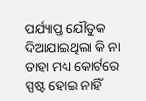ପର୍ଯ୍ୟାପ୍ତ ଯୌତୁକ ଦିଆଯାଇଥିଲା କି ନା ତାହା ମଧ୍ୟ କୋର୍ଟରେ ସ୍ପଷ୍ଟ ହୋଇ ନାହିଁ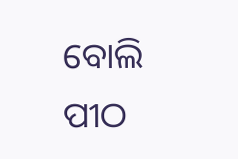ବୋଲି ପୀଠ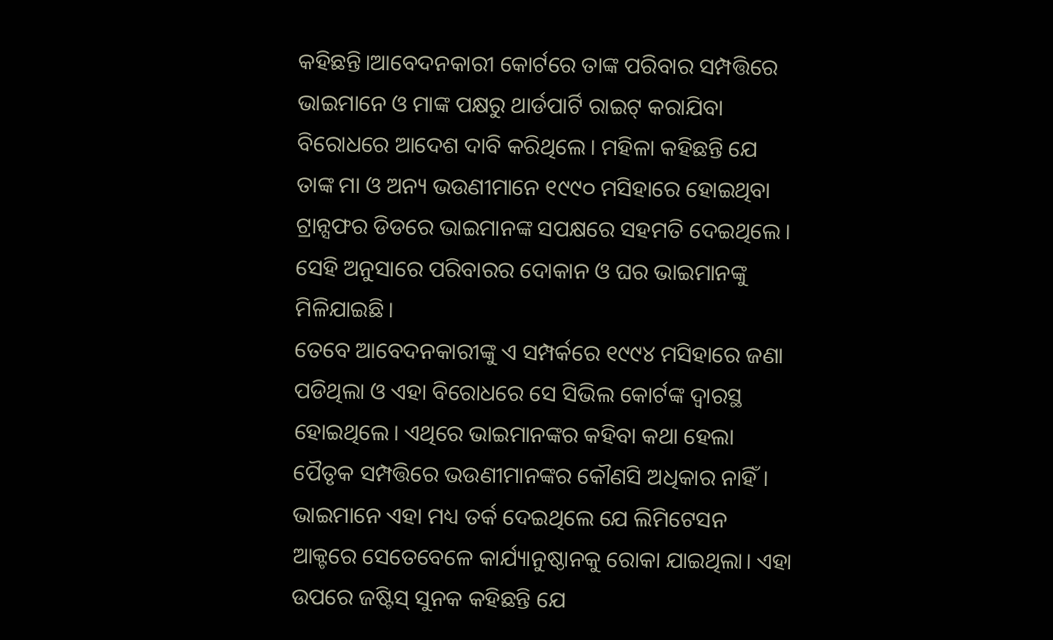କହିଛନ୍ତି।ଆବେଦନକାରୀ କୋର୍ଟରେ ତାଙ୍କ ପରିବାର ସମ୍ପତ୍ତିରେ ଭାଇମାନେ ଓ ମାଙ୍କ ପକ୍ଷରୁ ଥାର୍ଡପାର୍ଟି ରାଇଟ୍ କରାଯିବା ବିରୋଧରେ ଆଦେଶ ଦାବି କରିଥିଲେ। ମହିଳା କହିଛନ୍ତି ଯେ ତାଙ୍କ ମା ଓ ଅନ୍ୟ ଭଉଣୀମାନେ ୧୯୯୦ ମସିହାରେ ହୋଇଥିବା ଟ୍ରାନ୍ସଫର ଡିଡରେ ଭାଇମାନଙ୍କ ସପକ୍ଷରେ ସହମତି ଦେଇଥିଲେ। ସେହି ଅନୁସାରେ ପରିବାରର ଦୋକାନ ଓ ଘର ଭାଇମାନଙ୍କୁ ମିଳିଯାଇଛି।
ତେବେ ଆବେଦନକାରୀଙ୍କୁ ଏ ସମ୍ପର୍କରେ ୧୯୯୪ ମସିହାରେ ଜଣା ପଡିଥିଲା ଓ ଏହା ବିରୋଧରେ ସେ ସିଭିଲ କୋର୍ଟଙ୍କ ଦ୍ୱାରସ୍ଥ ହୋଇଥିଲେ। ଏଥିରେ ଭାଇମାନଙ୍କର କହିବା କଥା ହେଲା ପୈତୃକ ସମ୍ପତ୍ତିରେ ଭଉଣୀମାନଙ୍କର କୌଣସି ଅଧିକାର ନାହିଁ। ଭାଇମାନେ ଏହା ମଧ୍ୟ ତର୍କ ଦେଇଥିଲେ ଯେ ଲିମିଟେସନ ଆକ୍ଟରେ ସେତେବେଳେ କାର୍ଯ୍ୟାନୁଷ୍ଠାନକୁ ରୋକା ଯାଇଥିଲା। ଏହା ଉପରେ ଜଷ୍ଟିସ୍ ସୁନକ କହିଛନ୍ତି ଯେ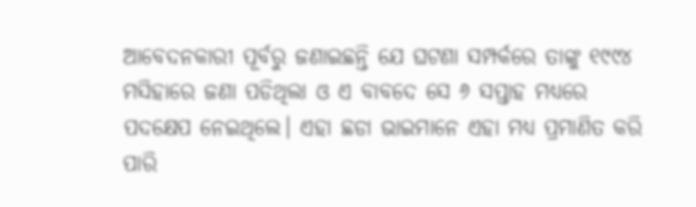ଆବେଦନକାରୀ ପୂର୍ବରୁ ଜଣାଇଛନ୍ତି ଯେ ଘଟଣା ସମ୍ପର୍କରେ ତାଙ୍କୁ ୧୯୯୪ ମସିହାରେ ଜଣା ପଡିଥିଲା ଓ ଏ ବାବଦେ ସେ ୬ ସପ୍ତାହ ମଧ୍ୟରେ ପଦକ୍ଷେପ ନେଇଥିଲେ। ଏହା ଛଡା ଭାଇମାନେ ଏହା ମଧ୍ୟ ପ୍ରମାଣିତ କରି ପାରି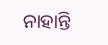ନାହାନ୍ତି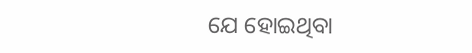ଯେ ହୋଇଥିବା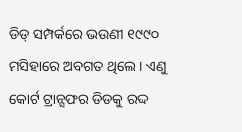ଡିଡ୍ ସମ୍ପର୍କରେ ଭଉଣୀ ୧୯୯୦ ମସିହାରେ ଅବଗତ ଥିଲେ। ଏଣୁ କୋର୍ଟ ଟ୍ରାନ୍ସଫର ଡିଡକୁ ରଦ୍ଦ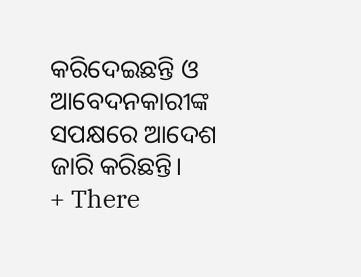କରିଦେଇଛନ୍ତି ଓ ଆବେଦନକାରୀଙ୍କ ସପକ୍ଷରେ ଆଦେଶ ଜାରି କରିଛନ୍ତି।
+ There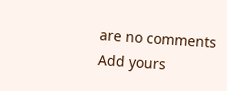are no comments
Add yours